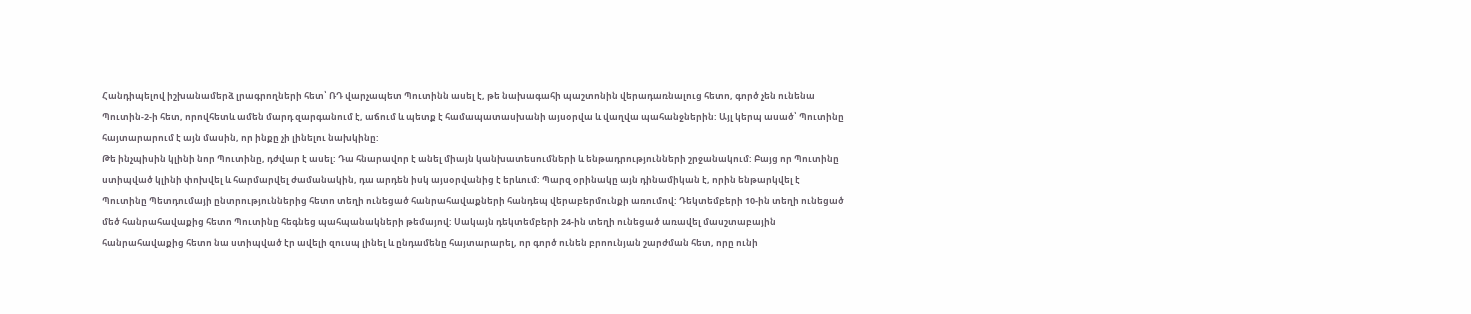Հանդիպելով իշխանամերձ լրագրողների հետ՝ ՌԴ վարչապետ Պուտինն ասել է, թե նախագահի պաշտոնին վերադառնալուց հետո, գործ չեն ունենա Պուտին-2-ի հետ, որովհետև ամեն մարդ զարգանում է, աճում և պետք է համապատասխանի այսօրվա և վաղվա պահանջներին: Այլ կերպ ասած՝ Պուտինը հայտարարում է այն մասին, որ ինքը չի լինելու նախկինը:
Թե ինչպիսին կլինի նոր Պուտինը, դժվար է ասել: Դա հնարավոր է անել միայն կանխատեսումների և ենթադրությունների շրջանակում: Բայց որ Պուտինը ստիպված կլինի փոխվել և հարմարվել ժամանակին, դա արդեն իսկ այսօրվանից է երևում: Պարզ օրինակը այն դինամիկան է, որին ենթարկվել է Պուտինը Պետդումայի ընտրություններից հետո տեղի ունեցած հանրահավաքների հանդեպ վերաբերմունքի առումով: Դեկտեմբերի 10-ին տեղի ունեցած մեծ հանրահավաքից հետո Պուտինը հեգնեց պահպանակների թեմայով: Սակայն դեկտեմբերի 24-ին տեղի ունեցած առավել մասշտաբային հանրահավաքից հետո նա ստիպված էր ավելի զուսպ լինել և ընդամենը հայտարարել, որ գործ ունեն բրոունյան շարժման հետ, որը ունի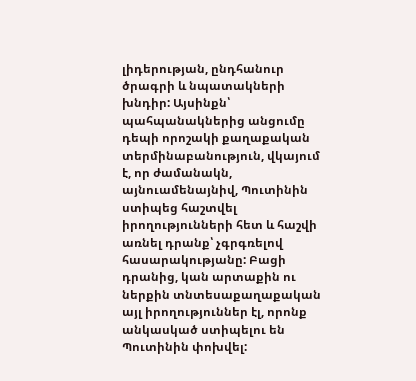լիդերության, ընդհանուր ծրագրի և նպատակների խնդիր: Այսինքն՝ պահպանակներից անցումը դեպի որոշակի քաղաքական տերմինաբանություն, վկայում է, որ ժամանակն, այնուամենայնիվ, Պուտինին ստիպեց հաշտվել իրողությունների հետ և հաշվի առնել դրանք՝ չգրգռելով հասարակությանը: Բացի դրանից, կան արտաքին ու ներքին տնտեսաքաղաքական այլ իրողություններ էլ, որոնք անկասկած ստիպելու են Պուտինին փոխվել: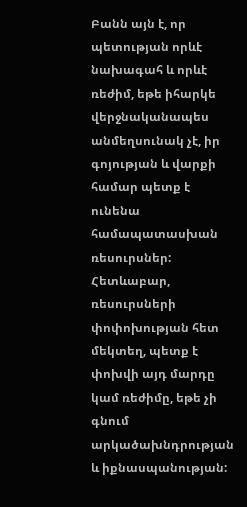Բանն այն է, որ պետության որևէ նախագահ և որևէ ռեժիմ, եթե իհարկե վերջնականապես անմեղսունակ չէ, իր գոյության և վարքի համար պետք է ունենա համապատասխան ռեսուրսներ: Հետևաբար, ռեսուրսների փոփոխության հետ մեկտեղ, պետք է փոխվի այդ մարդը կամ ռեժիմը, եթե չի գնում արկածախնդրության և իքնասպանության: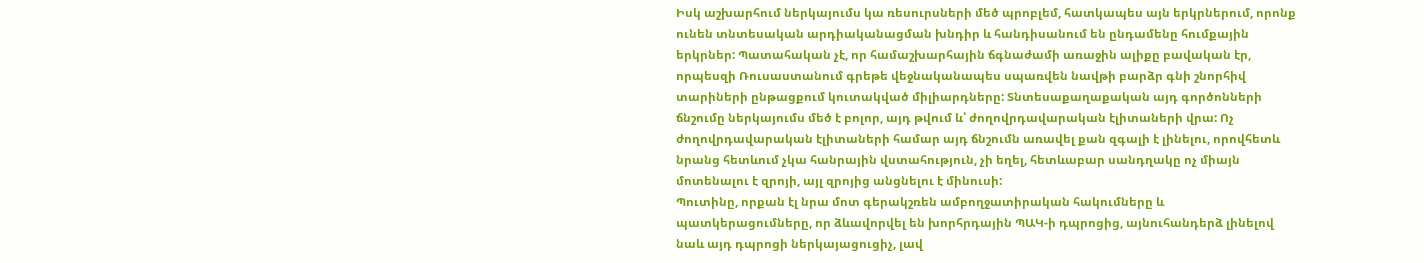Իսկ աշխարհում ներկայումս կա ռեսուրսների մեծ պրոբլեմ, հատկապես այն երկրներում, որոնք ունեն տնտեսական արդիականացման խնդիր և հանդիսանում են ընդամենը հումքային երկրներ: Պատահական չէ, որ համաշխարհային ճգնաժամի առաջին ալիքը բավական էր, որպեսզի Ռուսաստանում գրեթե վեջնականապես սպառվեն նավթի բարձր գնի շնորհիվ տարիների ընթացքում կուտակված միլիարդները: Տնտեսաքաղաքական այդ գործոնների ճնշումը ներկայումս մեծ է բոլոր, այդ թվում և՝ ժողովրդավարական էլիտաների վրա: Ոչ ժողովրդավարական էլիտաների համար այդ ճնշումն առավել քան զգալի է լինելու, որովհետև նրանց հետևում չկա հանրային վստահություն, չի եղել, հետևաբար սանդղակը ոչ միայն մոտենալու է զրոյի, այլ զրոյից անցնելու է մինուսի:
Պուտինը, որքան էլ նրա մոտ գերակշռեն ամբողջատիրական հակումները և պատկերացումները, որ ձևավորվել են խորհրդային ՊԱԿ-ի դպրոցից, այնուհանդերձ լինելով նաև այդ դպրոցի ներկայացուցիչ, լավ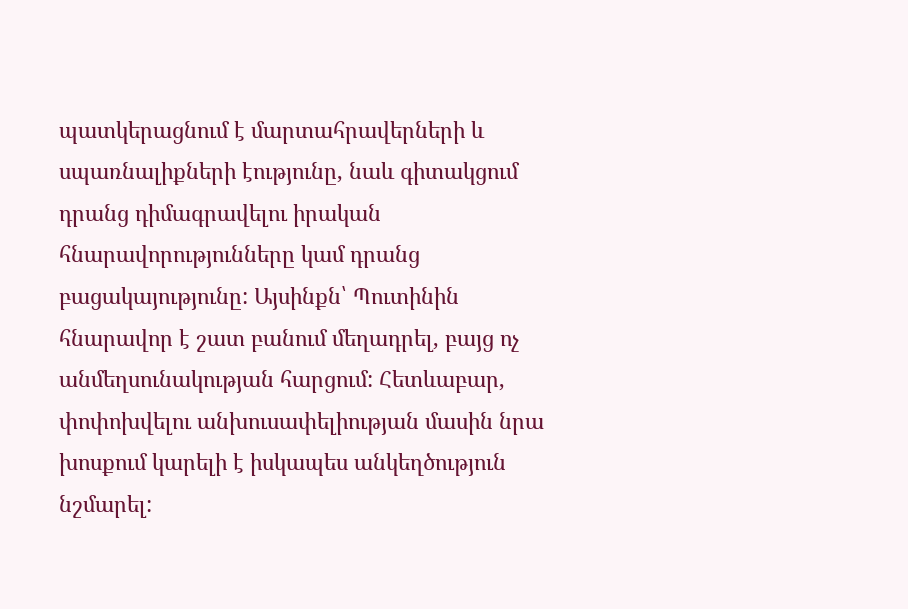պատկերացնում է մարտահրավերների և սպառնալիքների էությունը, նաև գիտակցում դրանց դիմագրավելու իրական հնարավորությունները կամ դրանց բացակայությունը: Այսինքն՝ Պուտինին հնարավոր է շատ բանում մեղադրել, բայց ոչ անմեղսունակության հարցում: Հետևաբար, փոփոխվելու անխուսափելիության մասին նրա խոսքում կարելի է իսկապես անկեղծություն նշմարել: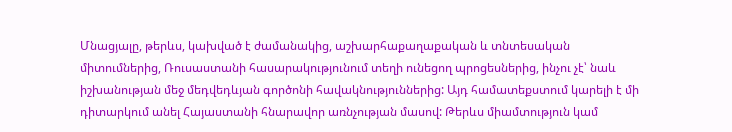Մնացյալը, թերևս, կախված է ժամանակից, աշխարհաքաղաքական և տնտեսական միտումներից, Ռուսաստանի հասարակությունում տեղի ունեցող պրոցեսներից, ինչու չէ՝ նաև իշխանության մեջ մեդվեդևյան գործոնի հավակնություններից: Այդ համատեքստում կարելի է մի դիտարկում անել Հայաստանի հնարավոր առնչության մասով: Թերևս միամտություն կամ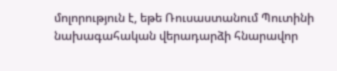մոլորություն է, եթե Ռուսաստանում Պուտինի նախագահական վերադարձի հնարավոր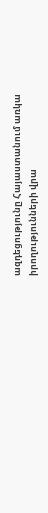ազդեցությունը Հայաստանում առկա իրողությունների վրա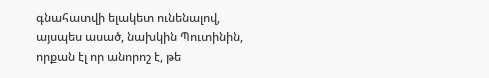գնահատվի ելակետ ունենալով, այսպես ասած, նախկին Պուտինին, որքան էլ որ անորոշ է, թե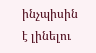ինչպիսին է լինելու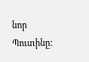նոր Պուտինը: